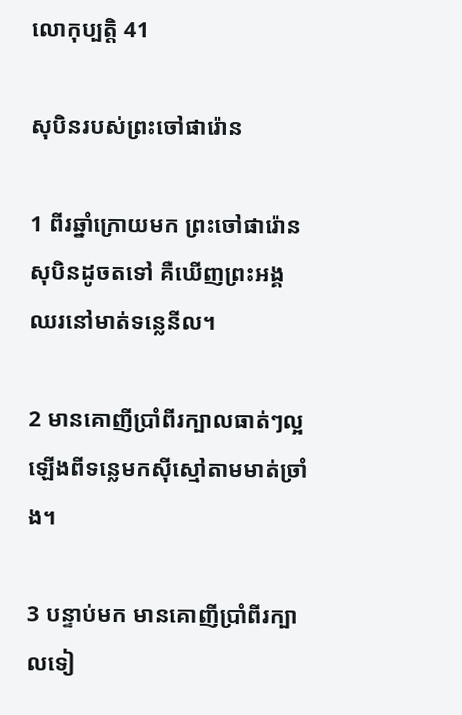លោកុ‌ប្បត្តិ 41

សុបិនរបស់ព្រះចៅផារ៉ោន

1 ពីរឆ្នាំក្រោយមក ព្រះចៅផារ៉ោនសុបិនដូចតទៅ គឺឃើញព្រះ‌អង្គឈរនៅមាត់ទន្លេនីល។

2 មានគោញីប្រាំ‌ពីរក្បាលធាត់ៗល្អ ឡើងពីទន្លេមកស៊ីស្មៅតាមមាត់ច្រាំង។

3 បន្ទាប់មក មានគោញីប្រាំ‌ពីរក្បាលទៀ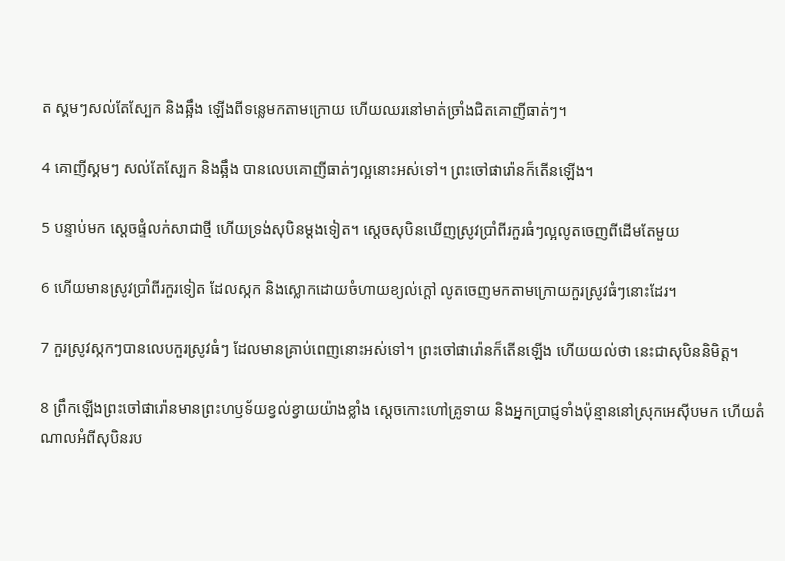ត ស្គមៗសល់តែស្បែក និងឆ្អឹង ឡើងពីទន្លេមកតាមក្រោយ ហើយឈរនៅមាត់ច្រាំងជិតគោញីធាត់ៗ។

4 គោញីស្គមៗ សល់តែស្បែក និងឆ្អឹង បានលេបគោញីធាត់ៗល្អនោះអស់ទៅ។ ព្រះចៅផារ៉ោនក៏តើនឡើង។

5 បន្ទាប់មក ស្ដេចផ្ទំលក់សាជាថ្មី ហើយទ្រង់សុបិនម្ដងទៀត។ ស្ដេចសុបិនឃើញស្រូវប្រាំ‌ពីរកួរធំៗល្អលូតចេញពីដើមតែមួយ

6 ហើយមានស្រូវប្រាំ‌ពីរកួរទៀត ដែលស្កក និងស្លោកដោយចំហាយខ្យល់ក្ដៅ លូតចេញមកតាមក្រោយកួរស្រូវធំៗនោះដែរ។

7 កួរស្រូវស្កកៗបានលេបកួរស្រូវធំៗ ដែលមានគ្រាប់ពេញនោះអស់ទៅ។ ព្រះចៅផារ៉ោនក៏តើនឡើង ហើយយល់ថា នេះជាសុបិននិមិត្ត។

8 ព្រឹកឡើងព្រះចៅផារ៉ោនមានព្រះ‌ហឫទ័យខ្វល់ខ្វាយយ៉ាងខ្លាំង ស្ដេចកោះហៅគ្រូទាយ និងអ្នកប្រាជ្ញទាំងប៉ុន្មាននៅស្រុកអេស៊ីបមក ហើយតំណាលអំពីសុបិនរប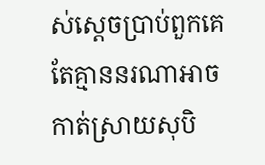ស់ស្ដេចប្រាប់ពួកគេ តែគ្មាននរណាអាចកាត់ស្រាយសុបិ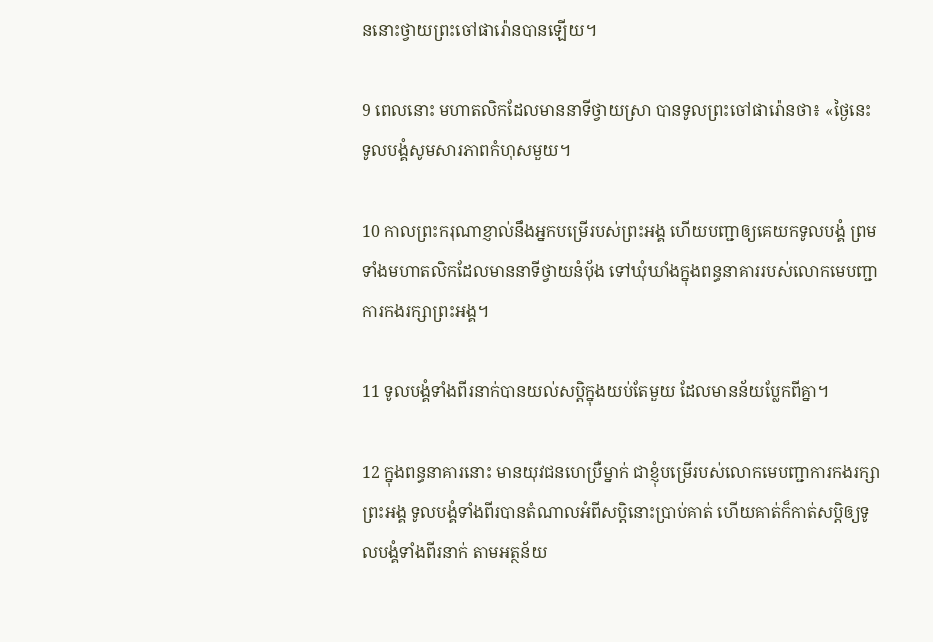ននោះថ្វាយព្រះចៅផារ៉ោនបានឡើយ។

9 ពេលនោះ មហា‌តលិកដែលមាននាទីថ្វាយស្រា បានទូលព្រះចៅផារ៉ោនថា៖ «ថ្ងៃនេះ ទូលបង្គំសូមសារភាពកំហុសមួយ។

10 កាលព្រះ‌ករុណាខ្ញាល់នឹងអ្នកបម្រើរបស់ព្រះ‌អង្គ ហើយបញ្ជាឲ្យគេយកទូលបង្គំ ព្រមទាំងមហា‌តលិកដែលមាននាទីថ្វាយនំប៉័ង ទៅឃុំ‌ឃាំងក្នុងពន្ធ‌នាគាររបស់លោកមេបញ្ជាការកង‌រក្សាព្រះ‌អង្គ។

11 ទូលបង្គំទាំងពីរនាក់បានយល់សប្តិក្នុងយប់តែមួយ ដែលមានន័យប្លែកពីគ្នា។

12 ក្នុងពន្ធ‌នាគារនោះ មានយុវជនហេប្រឺម្នាក់ ជាខ្ញុំបម្រើរបស់លោកមេបញ្ជាការកង‌រក្សាព្រះ‌អង្គ ទូលបង្គំទាំងពីរបានតំណាលអំពីសប្តិនោះប្រាប់គាត់ ហើយគាត់ក៏កាត់សប្តិឲ្យទូលបង្គំទាំងពីរនាក់ តាមអត្ថន័យ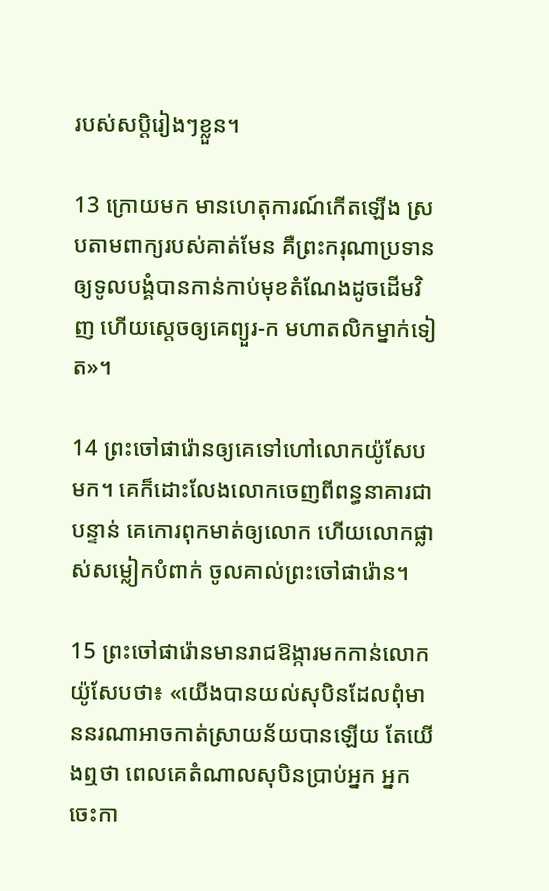របស់សប្តិរៀងៗខ្លួន។

13 ក្រោយមក មានហេតុ‌ការណ៍កើតឡើង ស្របតាមពាក្យរបស់គាត់មែន គឺព្រះ‌ករុណាប្រទានឲ្យទូលបង្គំបានកាន់កាប់មុខតំណែងដូចដើមវិញ ហើយស្ដេចឲ្យគេព្យួរ-ក មហា‌តលិកម្នាក់ទៀត»។

14 ព្រះចៅផារ៉ោនឲ្យគេទៅហៅលោកយ៉ូសែបមក។ គេក៏ដោះលែងលោកចេញពីពន្ធ‌នាគារជាបន្ទាន់ គេកោរពុកមាត់ឲ្យលោក ហើយលោកផ្លាស់សម្លៀក‌បំពាក់ ចូលគាល់ព្រះចៅផារ៉ោន។

15 ព្រះចៅផារ៉ោនមានរាជ‌ឱង្ការមកកាន់លោកយ៉ូសែបថា៖ «យើងបានយល់សុបិនដែលពុំមាននរណាអាចកាត់ស្រាយន័យបានឡើយ តែយើងឮថា ពេលគេតំណាលសុបិនប្រាប់អ្នក អ្នកចេះកា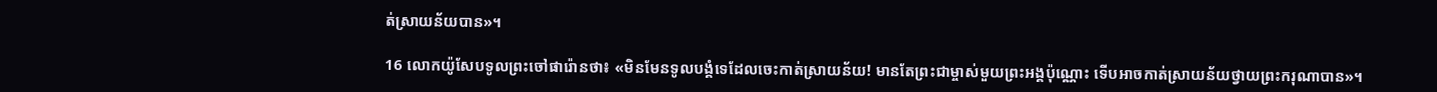ត់ស្រាយន័យបាន»។

16 លោកយ៉ូសែបទូលព្រះចៅផារ៉ោនថា៖ «មិនមែនទូលបង្គំទេដែលចេះកាត់ស្រាយន័យ! មានតែព្រះ‌ជាម្ចាស់មួយព្រះ‌អង្គប៉ុណ្ណោះ ទើបអាចកាត់ស្រាយន័យថ្វាយព្រះ‌ករុណាបាន»។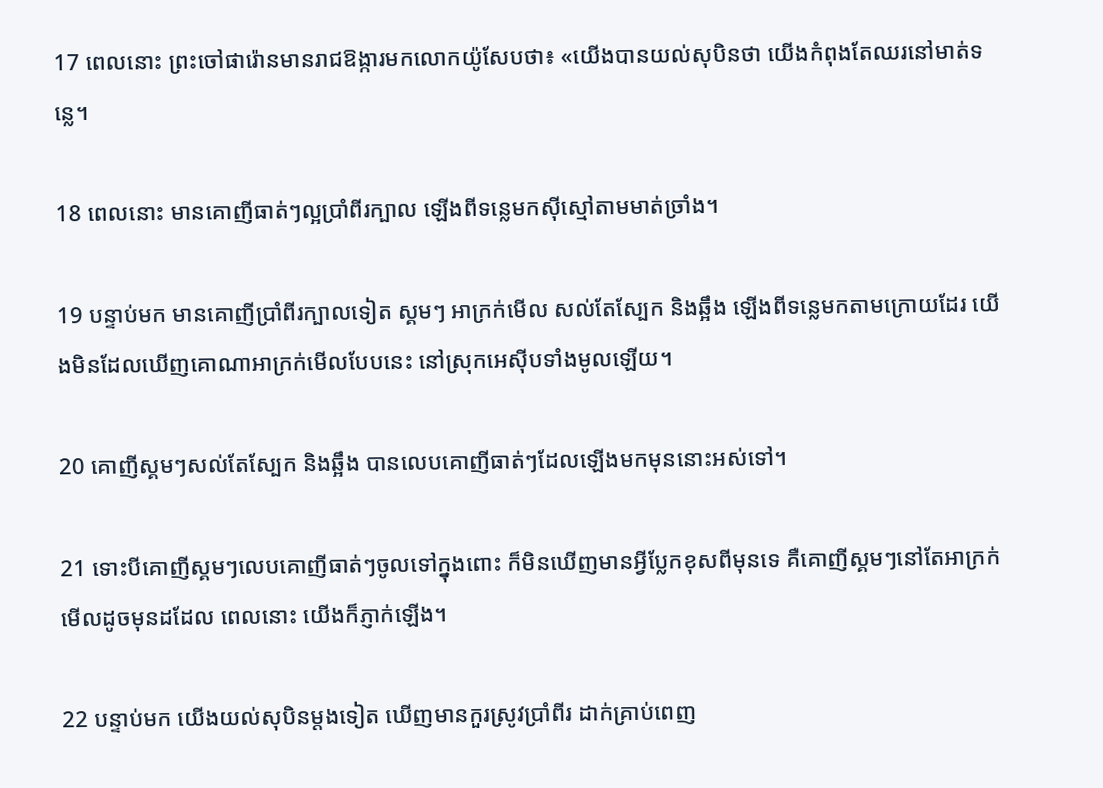17 ពេលនោះ ព្រះចៅផារ៉ោនមានរាជ‌ឱង្ការមកលោកយ៉ូសែបថា៖ «យើងបានយល់សុបិនថា យើងកំពុងតែឈរនៅមាត់ទន្លេ។

18 ពេលនោះ មានគោញីធាត់ៗល្អប្រាំ‌ពីរក្បាល ឡើងពីទន្លេមកស៊ីស្មៅតាមមាត់ច្រាំង។

19 បន្ទាប់មក មានគោញីប្រាំ‌ពីរក្បាលទៀត ស្គមៗ អាក្រក់មើល សល់តែស្បែក និងឆ្អឹង ឡើងពីទន្លេមកតាមក្រោយដែរ យើងមិនដែលឃើញគោណាអាក្រក់មើលបែបនេះ នៅស្រុកអេស៊ីបទាំងមូលឡើយ។

20 គោញីស្គមៗសល់តែស្បែក និងឆ្អឹង បានលេបគោញីធាត់ៗដែលឡើងមកមុននោះអស់ទៅ។

21 ទោះបីគោញីស្គមៗលេបគោញីធាត់ៗចូលទៅក្នុងពោះ ក៏មិនឃើញមានអ្វីប្លែកខុសពីមុនទេ គឺគោញីស្គមៗនៅតែអាក្រក់មើលដូចមុនដដែល ពេលនោះ យើងក៏ភ្ញាក់ឡើង។

22 បន្ទាប់មក យើងយល់សុបិនម្ដងទៀត ឃើញមានកួរស្រូវប្រាំ‌ពីរ ដាក់គ្រាប់ពេញ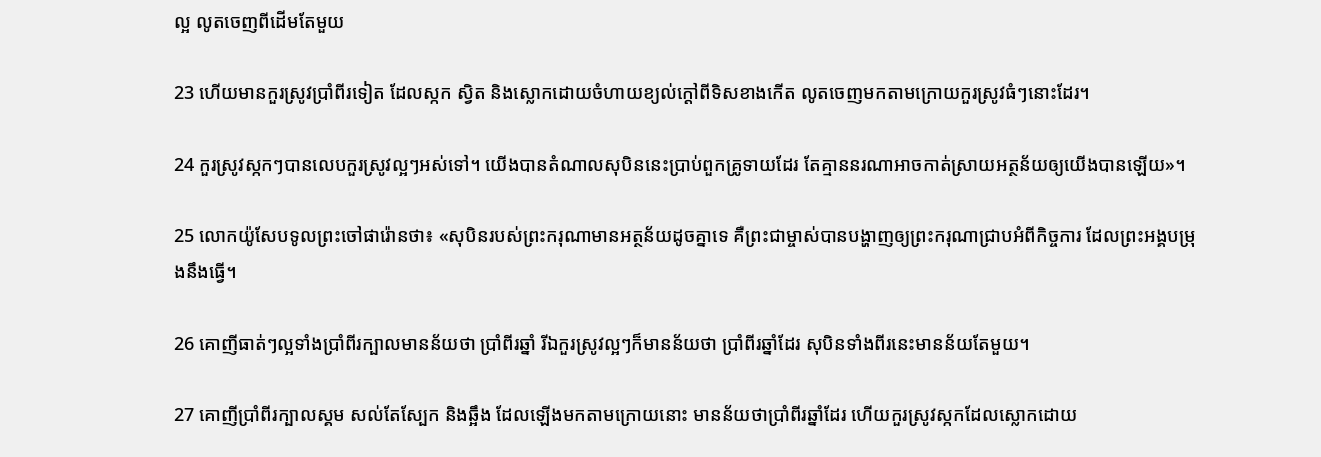ល្អ លូតចេញពីដើមតែមួយ

23 ហើយមានកួរស្រូវប្រាំ‌ពីរទៀត ដែលស្កក ស្វិត និងស្លោកដោយចំហាយខ្យល់ក្ដៅពីទិសខាងកើត លូតចេញមកតាមក្រោយកួរស្រូវធំៗនោះដែរ។

24 កួរស្រូវស្កកៗបានលេបកួរស្រូវល្អៗអស់ទៅ។ យើងបានតំណាលសុបិននេះប្រាប់ពួកគ្រូទាយដែរ តែគ្មាននរណាអាចកាត់ស្រាយអត្ថន័យឲ្យយើងបានឡើយ»។

25 លោកយ៉ូសែបទូលព្រះចៅផារ៉ោនថា៖ «សុបិនរបស់ព្រះ‌ករុណាមានអត្ថន័យដូចគ្នាទេ គឺព្រះ‌ជាម្ចាស់បានបង្ហាញឲ្យព្រះ‌ករុណាជ្រាបអំពីកិច្ចការ ដែលព្រះ‌អង្គបម្រុងនឹងធ្វើ។

26 គោញីធាត់ៗល្អទាំងប្រាំ‌ពីរក្បាលមានន័យថា ប្រាំ‌ពីរឆ្នាំ រីឯកួរស្រូវល្អៗក៏មានន័យថា ប្រាំ‌ពីរឆ្នាំដែរ សុបិនទាំងពីរនេះមានន័យតែមួយ។

27 គោញីប្រាំ‌ពីរក្បាលស្គម សល់តែស្បែក និងឆ្អឹង ដែលឡើងមកតាមក្រោយនោះ មានន័យថាប្រាំ‌ពីរឆ្នាំដែរ ហើយកួរស្រូវស្កកដែលស្លោកដោយ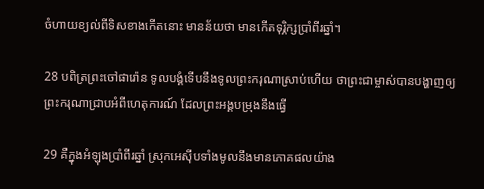ចំហាយខ្យល់ពីទិសខាងកើតនោះ មានន័យថា មានកើតទុរ្ភិក្សប្រាំ‌ពីរឆ្នាំ។

28 បពិត្រព្រះចៅផារ៉ោន ទូលបង្គំទើបនឹងទូលព្រះ‌ករុណាស្រាប់ហើយ ថាព្រះ‌ជាម្ចាស់បានបង្ហាញឲ្យព្រះ‌ករុណាជ្រាបអំពីហេតុ‌ការណ៍ ដែលព្រះ‌អង្គបម្រុងនឹងធ្វើ

29 គឺក្នុងអំឡុងប្រាំ‌ពីរឆ្នាំ ស្រុកអេស៊ីបទាំងមូលនឹងមានភោគ‌ផលយ៉ាង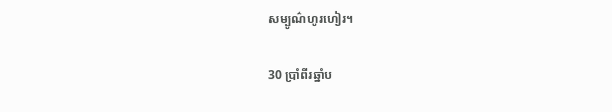សម្បូណ៌ហូរ‌ហៀរ។

30 ប្រាំ‌ពីរឆ្នាំប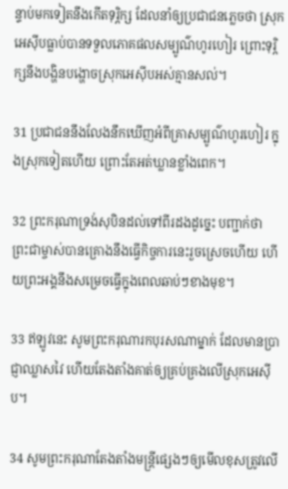ន្ទាប់មកទៀតនឹងកើតទុរ្ភិក្ស ដែលនាំឲ្យប្រជា‌ជនភ្លេចថា ស្រុកអេស៊ីបធ្លាប់បានទទួលភោគ‌ផលសម្បូណ៌ហូរ‌ហៀរ ព្រោះទុរ្ភិក្សនឹងបង្ហិន‌បង្ហោចស្រុកអេស៊ីបអស់គ្មានសល់។

31 ប្រជា‌ជននឹងលែងនឹកឃើញអំពីគ្រាសម្បូណ៌ហូរ‌ហៀរ ក្នុងស្រុកទៀតហើយ ព្រោះតែអត់ឃ្លានខ្លាំងពេក។

32 ព្រះ‌ករុណាទ្រង់សុបិនដល់ទៅពីរដងដូច្នេះ បញ្ជាក់ថា ព្រះ‌ជាម្ចាស់បានគ្រោងនឹងធ្វើកិច្ចការនេះរួចស្រេចហើយ ហើយព្រះ‌អង្គនឹងសម្រេចធ្វើក្នុងពេលឆាប់ៗខាងមុខ។

33 ឥឡូវនេះ សូមព្រះ‌ករុណារកបុរសណាម្នាក់ ដែលមានប្រាជ្ញាឈ្លាស‌វៃ ហើយតែង‌តាំងគាត់ឲ្យគ្រប់‌គ្រងលើស្រុកអេស៊ីប។

34 សូមព្រះ‌ករុណាតែង‌តាំងមន្ត្រីផ្សេងៗឲ្យមើលខុសត្រូវលើ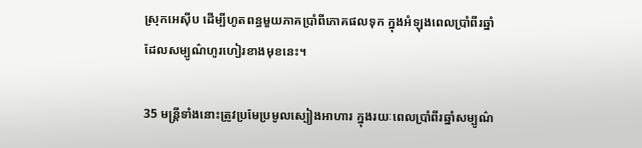ស្រុកអេស៊ីប ដើម្បីហូតពន្ធមួយភាគប្រាំពីភោគ‌ផលទុក ក្នុងអំឡុងពេលប្រាំ‌ពីរឆ្នាំ ដែលសម្បូណ៌ហូរ‌ហៀរខាងមុខនេះ។

35 មន្ត្រីទាំងនោះត្រូវប្រមែ‌ប្រមូលស្បៀងអាហារ ក្នុងរយៈពេលប្រាំ‌ពីរឆ្នាំសម្បូណ៌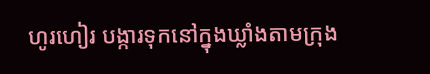ហូរ‌ហៀរ បង្ការទុកនៅក្នុងឃ្លាំងតាមក្រុង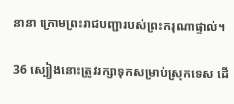នានា ក្រោមព្រះ‌រាជបញ្ជារបស់ព្រះ‌ករុណាផ្ទាល់។

36 ស្បៀងនោះត្រូវរក្សាទុកសម្រាប់ស្រុកទេស ដើ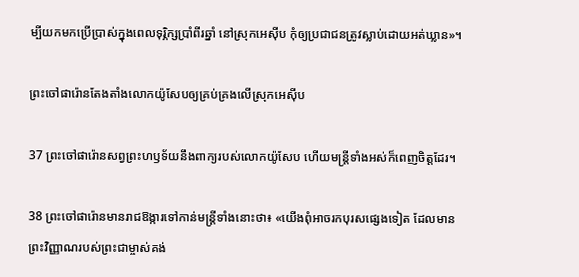ម្បីយកមកប្រើ‌ប្រាស់ក្នុងពេលទុរ្ភិក្សប្រាំ‌ពីរឆ្នាំ នៅស្រុកអេស៊ីប កុំឲ្យប្រជា‌ជនត្រូវស្លាប់ដោយអត់ឃ្លាន»។

ព្រះចៅផារ៉ោនតែង‌តាំងលោកយ៉ូសែបឲ្យគ្រប់‌គ្រងលើស្រុកអេស៊ីប

37 ព្រះចៅផារ៉ោនសព្វព្រះ‌ហឫទ័យនឹងពាក្យរបស់លោកយ៉ូសែប ហើយមន្ត្រីទាំងអស់ក៏ពេញចិត្តដែរ។

38 ព្រះចៅផារ៉ោនមានរាជ‌ឱង្ការទៅកាន់មន្ត្រីទាំងនោះថា៖ «យើងពុំអាចរកបុរសផ្សេងទៀត ដែលមានព្រះ‌វិញ្ញាណរបស់ព្រះ‌ជាម្ចាស់គង់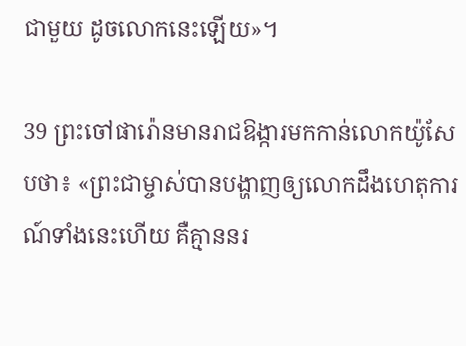ជាមួយ ដូចលោកនេះឡើយ»។

39 ព្រះចៅផារ៉ោនមានរាជ‌ឱង្ការមកកាន់លោកយ៉ូសែបថា៖ «ព្រះ‌ជាម្ចាស់បានបង្ហាញឲ្យលោកដឹងហេតុ‌ការណ៍ទាំងនេះហើយ គឺគ្មាននរ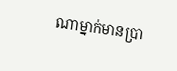ណាម្នាក់មានប្រា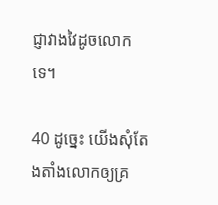ជ្ញាវាង‌វៃដូចលោកទេ។

40 ដូច្នេះ យើងសុំតែង‌តាំងលោកឲ្យគ្រ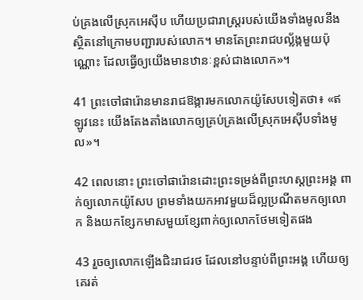ប់‌គ្រងលើស្រុកអេស៊ីប ហើយប្រជា‌រាស្ត្ររបស់យើងទាំងមូលនឹងស្ថិតនៅក្រោមបញ្ជារបស់លោក។ មានតែព្រះ‌រាជបល្ល័ង្កមួយប៉ុណ្ណោះ ដែលធ្វើឲ្យយើងមានឋានៈខ្ពស់ជាងលោក»។

41 ព្រះចៅផារ៉ោនមានរាជ‌ឱង្ការមកលោកយ៉ូសែបទៀតថា៖ «ឥឡូវនេះ យើងតែង‌តាំងលោកឲ្យគ្រប់‌គ្រងលើស្រុកអេស៊ីបទាំងមូល»។

42 ពេលនោះ ព្រះចៅផារ៉ោនដោះព្រះ‌ទម្រង់ពីព្រះ‌ហស្តព្រះ‌អង្គ ពាក់ឲ្យលោកយ៉ូសែប ព្រមទាំងយកអាវមួយដ៏ល្អប្រណីតមកឲ្យលោក និងយកខ្សែកមាសមួយខ្សែពាក់ឲ្យលោកថែមទៀតផង

43 រួចឲ្យលោកឡើងជិះរាជ‌រថ ដែលនៅបន្ទាប់ពីព្រះ‌អង្គ ហើយឲ្យគេរត់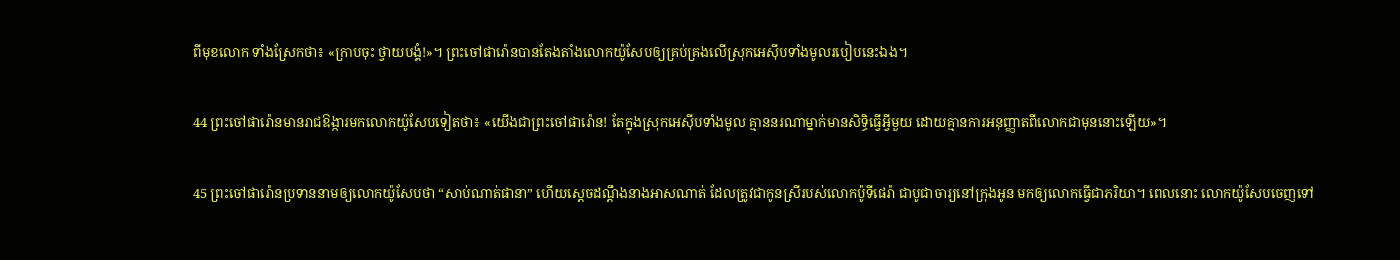ពីមុខលោក ទាំងស្រែកថា៖ «ក្រាបចុះ ថ្វាយ‌បង្គំ!»។ ព្រះចៅផារ៉ោនបានតែង‌តាំងលោកយ៉ូសែបឲ្យគ្រប់‌គ្រងលើស្រុកអេស៊ីបទាំងមូលរបៀបនេះឯង។

44 ព្រះចៅផារ៉ោនមានរាជ‌ឱង្ការមកលោកយ៉ូសែបទៀតថា៖ «យើងជាព្រះចៅផារ៉ោន! តែក្នុងស្រុកអេស៊ីបទាំងមូល គ្មាននរណាម្នាក់មានសិទ្ធិធ្វើអ្វីមួយ ដោយគ្មានការអនុញ្ញាតពីលោកជាមុននោះឡើយ»។

45 ព្រះចៅផារ៉ោនប្រទាននាមឲ្យលោកយ៉ូសែបថា “សាប់‌ណាត់‌ផានា” ហើយស្ដេចដណ្ដឹងនាងអាស‌ណាត់ ដែលត្រូវជាកូនស្រីរបស់លោកប៉ូទី‌ផេរ៉ា ជាបូជា‌ចារ្យនៅក្រុងអូន មកឲ្យលោកធ្វើជាភរិយា។ ពេលនោះ លោកយ៉ូសែបចេញទៅ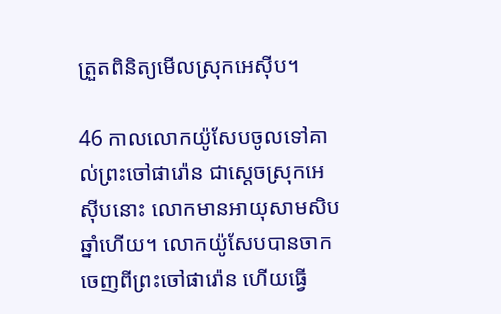ត្រួតពិនិត្យមើលស្រុកអេស៊ីប។

46 កាលលោកយ៉ូសែបចូលទៅគាល់ព្រះចៅផារ៉ោន ជាស្ដេចស្រុកអេស៊ីបនោះ លោកមានអាយុសាម‌សិបឆ្នាំហើយ។ លោកយ៉ូសែបបានចាកចេញពីព្រះចៅផារ៉ោន ហើយធ្វើ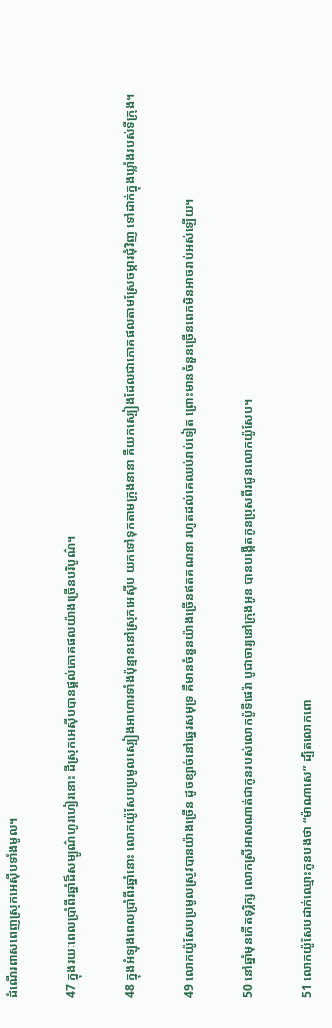ដំណើរពាស‌ពេញស្រុកអេស៊ីបទាំងមូល។

47 ក្នុងរយៈពេលប្រាំ‌ពីរឆ្នាំដ៏សម្បូណ៌ហូរ‌ហៀរនោះ ដីស្រុកអេស៊ីបបានផ្ដល់ភោគ‌ផលយ៉ាងច្រើនបរិបូណ៌។

48 ក្នុងអំឡុងពេលប្រាំ‌ពីរឆ្នាំនោះ លោកយ៉ូសែបប្រមូលស្បៀងអាហារទាំងប៉ុន្មាននៅស្រុកអេស៊ីប យកទៅទុកតាមក្រុងនានា គឺយកស្បៀងដែលជាភោគ‌ផលតាមស្រែចម្ការជុំ‌វិញ ទៅដាក់ក្នុងឃ្លាំងរបស់ទីក្រុង។

49 លោកយ៉ូសែបប្រមូលស្រូវបានយ៉ាងច្រើន ដូចខ្សាច់នៅឆ្នេរសមុទ្រ គឺមានចំនួនយ៉ាងច្រើនឥតគណនា រហូតដល់គេឈប់រាប់ទៀត ព្រោះមានចំនួនច្រើនពេកមិនអាចរាប់អស់ឡើយ។

50 នៅឆ្នាំមុនកើតទុរ្ភិក្ស លោកស្រីអាស‌ណាត់ជាកូនរបស់លោកប៉ូទី‌ផេរ៉ា បូជា‌ចារ្យនៅក្រុងអូន បានបង្កើតកូនប្រុសពីរជូនលោកយ៉ូសែប។

51 លោកយ៉ូសែបដាក់ឈ្មោះកូនបងថា “ម៉ា‌ណាសេ” ដ្បិតលោកពោ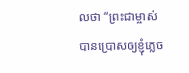លថា “ព្រះ‌ជាម្ចាស់បានប្រោសឲ្យខ្ញុំភ្លេច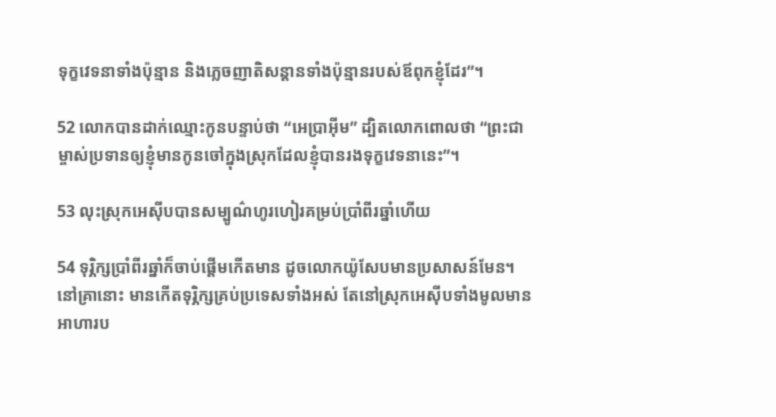ទុក្ខវេទនាទាំងប៉ុន្មាន និងភ្លេចញាតិ‌សន្ដានទាំងប៉ុន្មានរបស់ឪពុកខ្ញុំដែរ”។

52 លោកបានដាក់ឈ្មោះកូនបន្ទាប់ថា “អេប្រាអ៊ីម” ដ្បិតលោកពោលថា “ព្រះ‌ជាម្ចាស់ប្រទានឲ្យខ្ញុំមានកូនចៅក្នុងស្រុកដែលខ្ញុំបានរងទុក្ខវេទនានេះ”។

53 លុះស្រុកអេស៊ីបបានសម្បូណ៌ហូរ‌ហៀរគម្រប់ប្រាំ‌ពីរឆ្នាំហើយ

54 ទុរ្ភិក្សប្រាំ‌ពីរឆ្នាំក៏ចាប់ផ្ដើមកើតមាន ដូចលោកយ៉ូសែបមានប្រសាសន៍មែន។ នៅគ្រានោះ មានកើតទុរ្ភិក្សគ្រប់ប្រទេសទាំងអស់ តែនៅស្រុកអេស៊ីបទាំងមូលមានអាហារប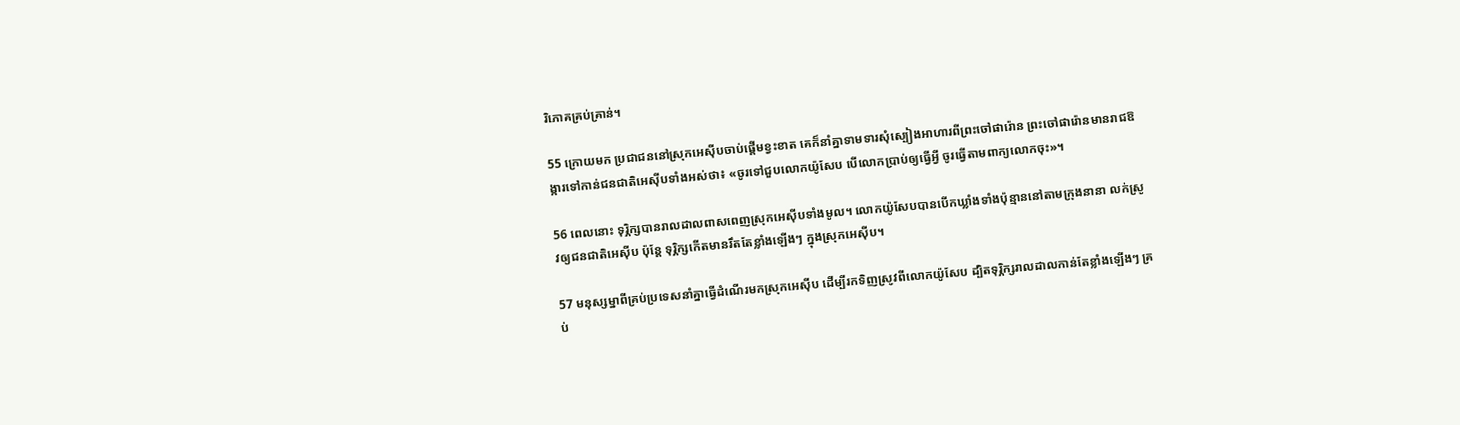រិភោគគ្រប់គ្រាន់។

55 ក្រោយមក ប្រជា‌ជននៅស្រុកអេស៊ីបចាប់ផ្ដើមខ្វះខាត គេក៏នាំគ្នាទាម‌ទារសុំស្បៀងអាហារពីព្រះចៅផារ៉ោន ព្រះចៅផារ៉ោនមានរាជ‌ឱង្ការទៅកាន់ជន‌ជាតិអេស៊ីបទាំងអស់ថា៖ «ចូរទៅជួបលោកយ៉ូសែប បើលោកប្រាប់ឲ្យធ្វើអ្វី ចូរធ្វើតាមពាក្យលោកចុះ»។

56 ពេលនោះ ទុរ្ភិក្សបានរាល‌ដាលពាស‌ពេញស្រុកអេស៊ីបទាំងមូល។ លោកយ៉ូសែបបានបើកឃ្លាំងទាំងប៉ុន្មាននៅតាមក្រុងនានា លក់ស្រូវឲ្យជន‌ជាតិអេស៊ីប ប៉ុន្តែ ទុរ្ភិក្សកើតមានរឹតតែខ្លាំងឡើងៗ ក្នុងស្រុកអេស៊ីប។

57 មនុស្ស‌ម្នាពីគ្រប់ប្រទេសនាំគ្នាធ្វើដំណើរមកស្រុកអេស៊ីប ដើម្បីរកទិញស្រូវពីលោកយ៉ូសែប ដ្បិតទុរ្ភិក្សរាល‌ដាលកាន់តែខ្លាំងឡើងៗ គ្រប់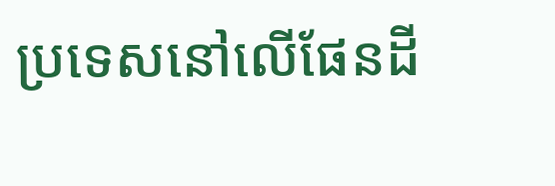ប្រទេសនៅលើផែនដី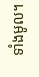ទាំងមូល។